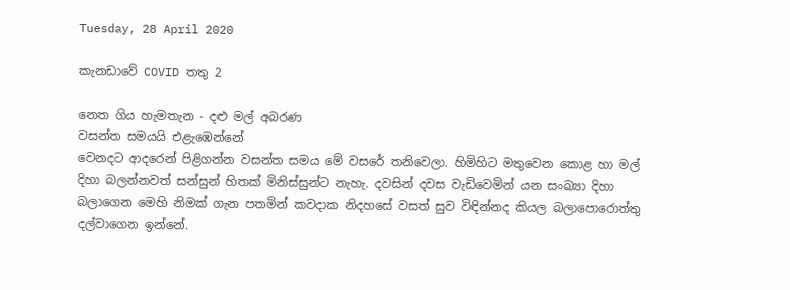Tuesday, 28 April 2020

කැනඩාවේ COVID තතු 2

නෙත ගිය හැමතැන - දළු මල් අබරණ
වසන්ත සමයයි එළැඹෙන්නේ
වෙනදට ආදරෙන් පිළිගන්න වසන්ත සමය මේ වසරේ තනිවෙලා. හිමිහිට මතුවෙන කොළ හා මල් දිහා බලන්නවත් සන්සුන් හිතක් මිනිස්සුන්ට නැහැ. දවසින් දවස වැඩිවෙමින් යන සංඛ්‍යා දිහා බලාගෙන මෙහි නිමක් ගැන පතමින් කවදාක නිදහසේ වසත් සුව විඳින්නද කියල බලාපොරොත්තු දල්වාගෙන ඉන්නේ.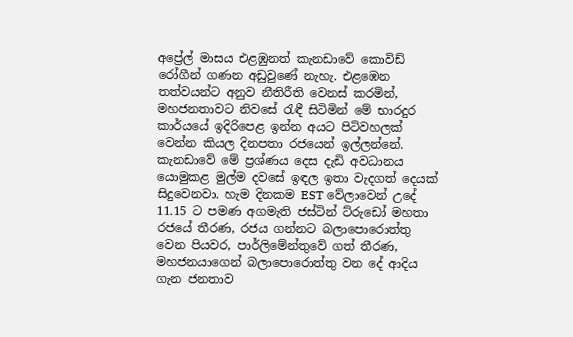අප්‍රේල් මාසය එළඹුනත් කැනඩාවේ කොවිඩ් රෝගීන් ගණන අඩුවුණේ නැහැ. එළඹෙන තත්වයන්ට අනුව නීතිරීති වෙනස් කරමින්, මහජනතාවට නිවසේ රැඳී සිටිමින් මේ භාරදුර කාර්යයේ ඉදිරිපෙළ ඉන්න අයට පිටිවහලක් වෙන්න කියල දිනපතා රජයෙන් ඉල්ලන්නේ.
කැනඩාවේ මේ ප්‍රශ්ණය දෙස දැඩි අවධානය යොමුකළ මුල්ම දවසේ ඉඳල ඉතා වැදගත් දෙයක් සිදුවෙනවා. හැම දිනකම EST වේලාවෙන් උදේ 11.15 ට පමණ අගමැති ජස්ටින් ට්රුඩෝ මහතා රජයේ තීරණ, රජය ගන්නට බලාපොරොත්තු වෙන පියවර, පාර්ලිමේන්තුවේ ගත් තීරණ, මහජනයාගෙන් බලාපොරොත්තු වන දේ ආදිය ගැන ජනතාව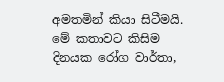අමතමින් කියා සිටීමයි. මේ කතාවට කිසිම දිනයක රෝග වාර්තා,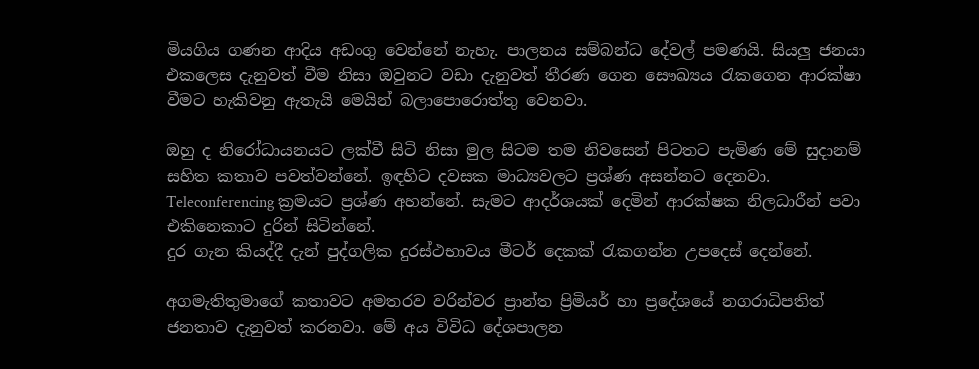මියගිය ගණන ආදිය අඩංගු වෙන්නේ නැහැ. පාලනය සම්බන්ධ දේවල් පමණයි. සියලු ජනයා එකලෙස දැනුවත් වීම නිසා ඔවුනට වඩා දැනුවත් තීරණ ගෙන සෞඛ්‍යය රැකගෙන ආරක්ෂා වීමට හැකිවනු ඇතැයි මෙයින් බලාපොරොත්තු වෙනවා.

ඔහු ද නිරෝධායනයට ලක්වී සිටි නිසා මුල සිටම තම නිවසෙන් පිටතට පැමිණ මේ සුදානම් සහිත කතාව පවත්වන්නේ. ඉඳහිට දවසක මාධ්‍යවලට ප්‍රශ්ණ අසන්නට දෙනවා. Teleconferencing ක්‍රමයට ප්‍රශ්ණ අහන්නේ. සැමට ආදර්ශයක් දෙමින් ආරක්ෂක නිලධාරීන් පවා එකිනෙකාට දුරින් සිටින්නේ.
දුර ගැන කියද්දී දැන් පුද්ගලික දුරස්ථභාවය මීටර් දෙකක් රැකගන්න උපදෙස් දෙන්නේ.

අගමැතිතුමාගේ කතාවට අමතරව වරින්වර ප්‍රාන්ත ප්‍රිමියර් හා ප්‍රදේශයේ නගරාධිපතිත් ජනතාව දැනුවත් කරනවා. මේ අය විවිධ දේශපාලන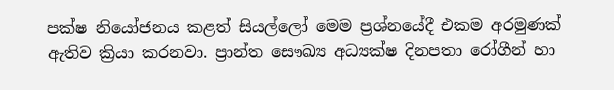පක්ෂ නියෝජනය කළත් සියල්ලෝ මෙම ප්‍රශ්නයේදී එකම අරමුණක් ඇතිව ක්‍රියා කරනවා. ප්‍රාන්ත සෞඛ්‍ය අධ්‍යක්ෂ දිනපතා රෝගීන් හා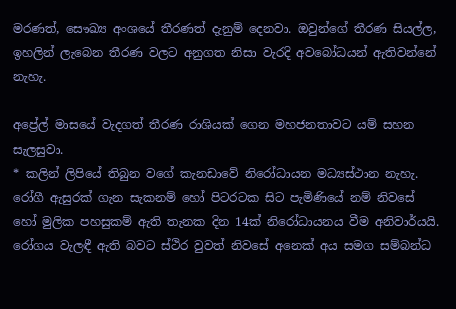මරණත්, සෞඛ්‍ය අංශයේ තීරණත් දැනුම් දෙනවා. ඔවුන්ගේ තීරණ සියල්ල, ඉහලින් ලැබෙන තීරණ වලට අනුගත නිසා වැරදි අවබෝධයන් ඇතිවන්නේ නැහැ.

අප්‍රේල් මාසයේ වැදගත් තීරණ රාශියක් ගෙන මහජනතාවට යම් සහන සැලසුවා.
* කලින් ලිපියේ තිබුන වගේ කැනඩාවේ නිරෝධායන මධ්‍යස්ථාන නැහැ. රෝගී ඇසුරක් ගැන සැකනම් හෝ පිටරටක සිට පැමිණියේ නම් නිවසේ හෝ මුලික පහසුකම් ඇති තැනක දින 14ක් නිරෝධායනය වීම අනිවාර්යයි. රෝගය වැලඳී ඇති බවට ස්ථිර වුවත් නිවසේ අනෙක් අය සමග සම්බන්ධ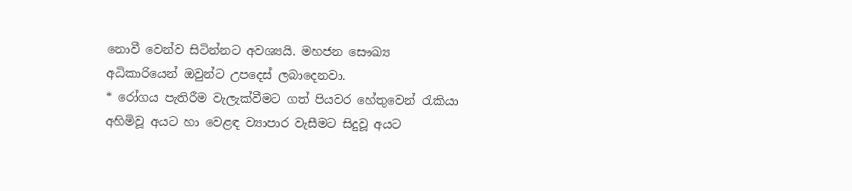නොවී වෙන්ව සිටින්නට අවශ්‍යයි. මහජන සෞඛ්‍ය අධිකාරියෙන් ඔවුන්ට උපදෙස් ලබාදෙනවා.
* රෝගය පැතිරීම වැලැක්වීමට ගත් පියවර හේතුවෙන් රැකියා අහිමිවූ අයට හා වෙළඳ ව්‍යාපාර වැසීමට සිදුවූ අයට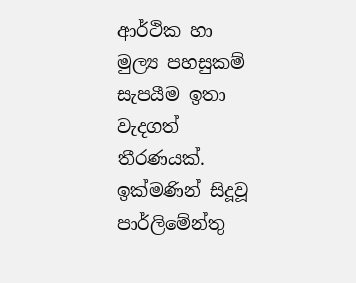ආර්ථික හා මුල්‍ය පහසුකම් සැපයීම ඉතා වැදගත් තීරණයක්. ඉක්මණින් සිදූවූ පාර්ලිමේන්තු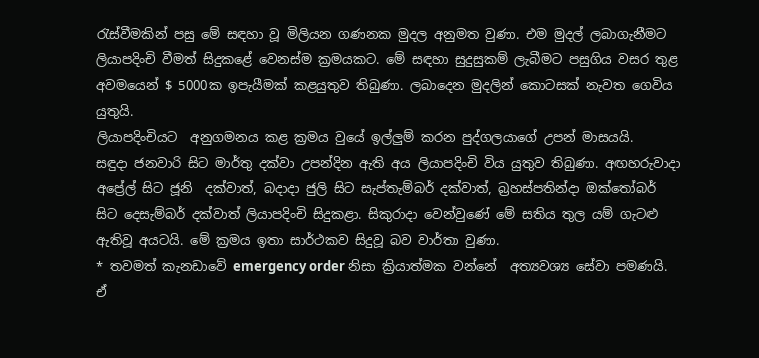රැස්වීමකින් පසු මේ සඳහා වූ මිලියන ගණනක මුදල අනුමත වුණා. එම මුදල් ලබාගැනීමට ලියාපදිංචි වීමත් සිදුකළේ වෙනස්ම ක්‍රමයකට. මේ සඳහා සුදුසුකම් ලැබීමට පසුගිය වසර තුළ අවමයෙන් $ 5000ක ඉපැයීමක් කළයුතුව තිබුණා. ලබාදෙන මුදලින් කොටසක් නැවත ගෙවිය යුතුයි.
ලියාපදිංචියට  අනුගමනය කළ ක්‍රමය වුයේ ඉල්ලුම් කරන පුද්ගලයාගේ උපන් මාසයයි.   සඳුදා ජනවාරි සිට මාර්තු දක්වා උපන්දින ඇති අය ලියාපදිංචි විය යුතුව තිබුණා. අඟහරුවාදා අප්‍රේල් සිට ජූනි  දක්වාත්, බදාදා ජුලි සිට සැප්තැම්බර් දක්වාත්, බ්‍රහස්පතින්දා ඔක්තෝබර් සිට දෙසැම්බර් දක්වාත් ලියාපදිංචි සිදුකළා. සිකුරාදා වෙන්වුණේ මේ සතිය තුල යම් ගැටළු ඇතිවූ අයටයි. මේ ක්‍රමය ඉතා සාර්ථකව සිදුවූ බව වාර්තා වුණා.
* තවමත් කැනඩාවේ emergency order නිසා ක්‍රියාත්මක වන්නේ  අත්‍යවශ්‍ය සේවා පමණයි. ඒ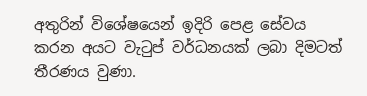අතුරින් විශේෂයෙන් ඉදිරි පෙළ සේවය කරන අයට වැටුප් වර්ධනයක් ලබා දිමටත් තීරණය වුණා.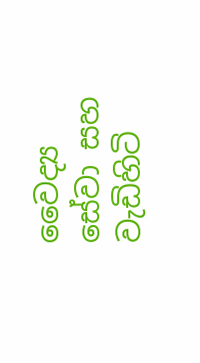වෛද්‍ය සේවා සහ වැඩිහිටි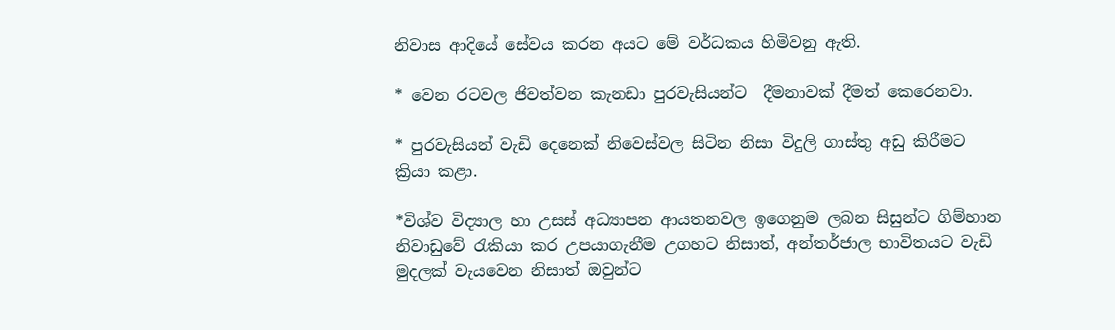නිවාස ආදියේ සේවය කරන අයට මේ වර්ධකය හිමිවනු ඇති.

* වෙන රටවල ජිවත්වන කැනඩා පුරවැසියන්ට  දීමනාවක් දීමත් කෙරෙනවා.

* පුරවැසියන් වැඩි දෙනෙක් නිවෙස්වල සිටින නිසා විදුලි ගාස්තු අඩු කිරීමට ක්‍රියා කළා.

*විශ්ව විද්‍යාල හා උසස් අධ්‍යාපන ආයතනවල ඉගෙනුම ලබන සිසුන්ට ගිම්හාන නිවාඩුවේ රැකියා කර උපයාගැනීම උගහට නිසාත්, අන්තර්ජාල භාවිතයට වැඩි මුදලක් වැයවෙන නිසාත් ඔවුන්ට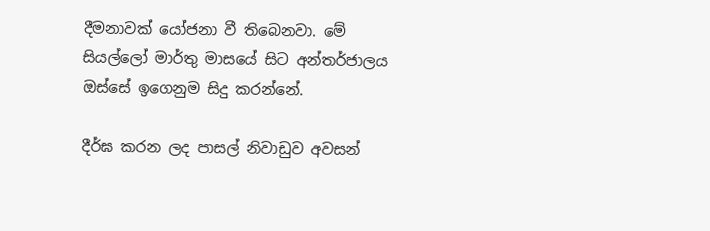දීමනාවක් යෝජනා වී තිබෙනවා. මේ සියල්ලෝ මාර්තු මාසයේ සිට අන්තර්ජාලය ඔස්සේ ඉගෙනුම සිදු කරන්නේ.

දීර්ඝ කරන ලද පාසල් නිවාඩුව අවසන්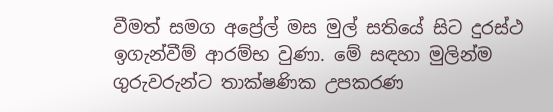වීමත් සමග අප්‍රේල් මස මුල් සතියේ සිට දුරස්ථ ඉගැන්වීම් ආරම්භ වුණා. මේ සඳහා මුලින්ම ගුරුවරුන්ට තාක්ෂණික උපකරණ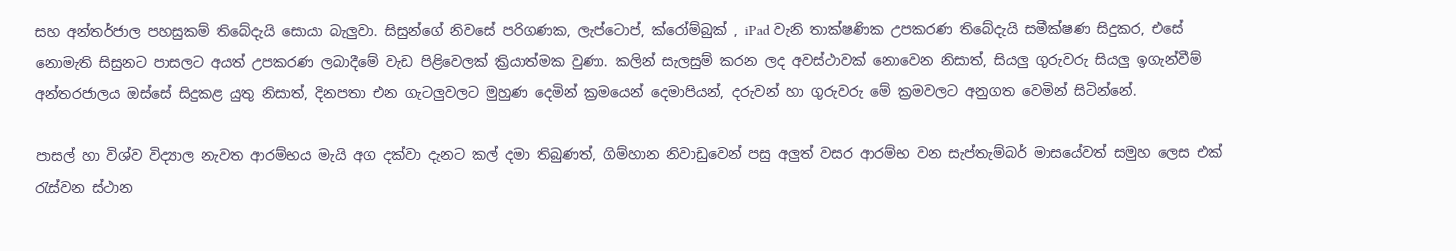සහ අන්තර්ජාල පහසුකම් තිබේදැයි සොයා බැලුවා. සිසුන්ගේ නිවසේ පරිගණක, ලැප්ටොප්, ක්රෝම්බුක් , iPad වැනි තාක්ෂණික උපකරණ තිබේදැයි සමීක්ෂණ සිදුකර, එසේ නොමැති සිසුනට පාසලට අයත් උපකරණ ලබාදීමේ වැඩ පිළිවෙලක් ක්‍රියාත්මක වුණා. කලින් සැලසුම් කරන ලද අවස්ථාවක් නොවෙන නිසාත්, සියලු ගුරුවරු සියලු ඉගැන්වීම් අන්තරජාලය ඔස්සේ සිදුකළ යුතු නිසාත්, දිනපතා එන ගැටලුවලට මුහුණ දෙමින් ක්‍රමයෙන් දෙමාපියන්, දරුවන් හා ගුරුවරු මේ ක්‍රමවලට අනුගත වෙමින් සිටින්නේ.

පාසල් හා විශ්ව විද්‍යාල නැවත ආරම්භය මැයි අග දක්වා දැනට කල් දමා තිබුණත්, ගිම්හාන නිවාඩුවෙන් පසු අලුත් වසර ආරම්භ වන සැප්තැම්බර් මාසයේවත් සමුහ ලෙස එක් රැස්වන ස්ථාන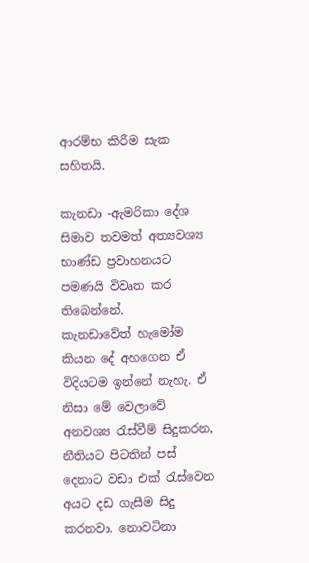ආරම්භ කිරීම සැක සහිතයි.

කැනඩා -ඇමරිකා දේශ සිමාව තවමත් අත්‍යවශ්‍ය භාණ්ඩ ප්‍රවාහනයට පමණයි විවෘත කර තිබෙන්නේ.
කැනඩාවේත් හැමෝම කියන දේ අහගෙන ඒ විදියටම ඉන්නේ නැහැ. ඒ නිසා මේ වෙලාවේ අනවශ්‍ය රැස්වීම් සිදුකරන, නීතියට පිටතින් පස් දෙනාට වඩා එක් රැස්වෙන අයට දඩ ගැසීම සිදු කරනවා. නොවටිනා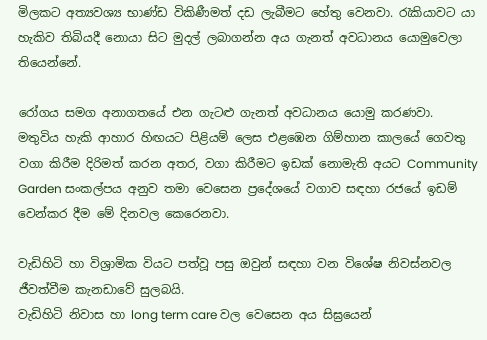මිලකට අත්‍යවශ්‍ය භාණ්ඩ විකිණීමත් දඩ ලැබීමට හේතු වෙනවා. රැකියාවට යා හැකිව තිබියදී නොයා සිට මුදල් ලබාගන්න අය ගැනත් අවධානය යොමුවෙලා තියෙන්නේ.

රෝගය සමග අනාගතයේ එන ගැටළු ගැනත් අවධානය යොමු කරණවා. මතුවිය හැකි ආහාර හිඟයට පිළියම් ලෙස එළඹෙන ගිම්හාන කාලයේ ගෙවතු වගා කිරීම දිරිමත් කරන අතර, වගා කිරීමට ඉඩක් නොමැති අයට Community Garden සංකල්පය අනුව තමා වෙසෙන ප්‍රදේශයේ වගාව සඳහා රජයේ ඉඩම් වෙන්කර දීම මේ දිනවල කෙරෙනවා.

වැඩිහිටි හා විශ්‍රාමික වියට පත්වූ පසු ඔවුන් සඳහා වන විශේෂ නිවස්නවල ජීවත්වීම කැනඩාවේ සුලබයි.
වැඩිහිටි නිවාස හා long term care වල වෙසෙන අය සිඝ්‍රයෙන්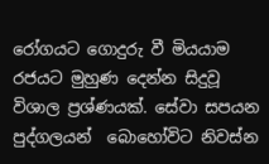රෝගයට ගොදුරු වී මියයාම රජයට මුහුණ දෙන්න සිදුවූ විශාල ප්‍රශ්ණයක්. සේවා සපයන පුද්ගලයන්  බොහෝවිට නිවස්න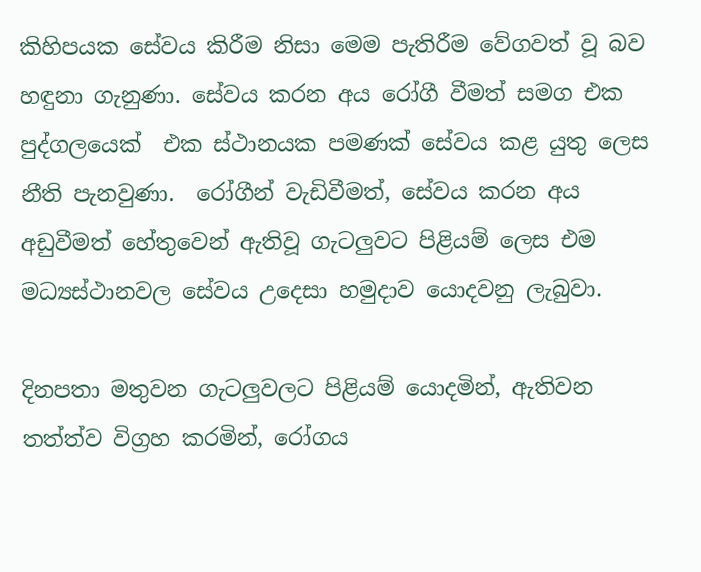කිහිපයක සේවය කිරීම නිසා මෙම පැතිරීම වේගවත් වූ බව හඳුනා ගැනුණා. සේවය කරන අය රෝගී වීමත් සමග එක පුද්ගලයෙක්  එක ස්ථානයක පමණක් සේවය කළ යුතු ලෙස නීති පැනවුණා.  රෝගීන් වැඩිවීමත්, සේවය කරන අය අඩුවීමත් හේතුවෙන් ඇතිවූ ගැටලුවට පිළියම් ලෙස එම මධ්‍යස්ථානවල සේවය උදෙසා හමුදාව යොදවනු ලැබුවා.

දිනපතා මතුවන ගැටලුවලට පිළියම් යොදමින්, ඇතිවන තත්ත්ව විග්‍රහ කරමින්, රෝගය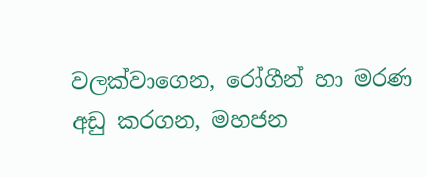වලක්වාගෙන, රෝගීන් හා මරණ අඩු කරගන, මහජන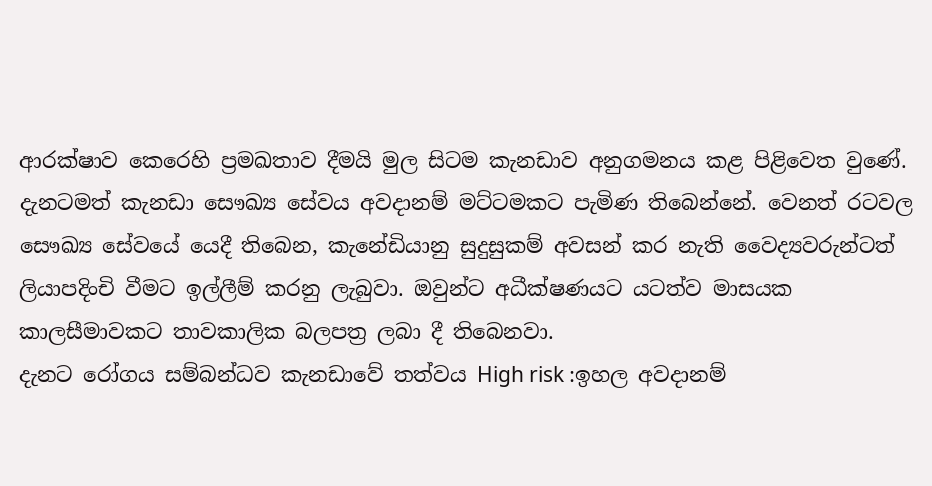ආරක්ෂාව කෙරෙහි ප්‍රමඛතාව දීමයි මුල සිටම කැනඩාව අනුගමනය කළ පිළිවෙත වුණේ. දැනටමත් කැනඩා සෞඛ්‍ය සේවය අවදානම් මට්ටමකට පැමිණ තිබෙන්නේ. වෙනත් රටවල සෞඛ්‍ය සේවයේ යෙදී තිබෙන, කැනේඩියානු සුදුසුකම් අවසන් කර නැති වෛද්‍යවරුන්ටත්  ලියාපදිංචි වීමට ඉල්ලීම් කරනු ලැබුවා. ඔවුන්ට අධීක්ෂණයට යටත්ව මාසයක කාලසීමාවකට තාවකාලික බලපත්‍ර ලබා දී තිබෙනවා.
දැනට රෝගය සම්බන්ධව කැනඩාවේ තත්වය High risk :ඉහල අවදානම්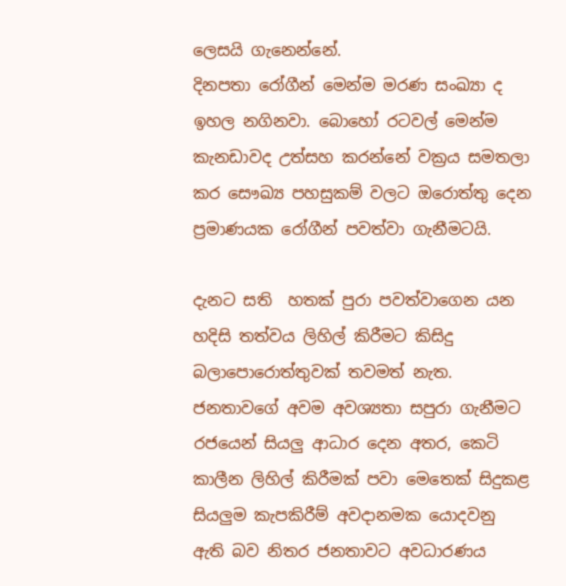ලෙසයි ගැනෙන්නේ.
දිනපතා රෝගීන් මෙන්ම මරණ සංඛ්‍යා ද ඉහල නගිනවා. බොහෝ රටවල් මෙන්ම කැනඩාවද උත්සහ කරන්නේ වක්‍රය සමතලා කර සෞඛ්‍ය පහසුකම් වලට ඔරොත්තු දෙන ප්‍රමාණයක රෝගීන් පවත්වා ගැනීමටයි.

දැනට සති  හතක් පුරා පවත්වාගෙන යන හදිසි තත්වය ලිහිල් කිරීමට කිසිදු බලාපොරොත්තුවක් තවමත් නැත. ජනතාවගේ අවම අවශ්‍යතා සපුරා ගැනීමට රජයෙන් සියලු ආධාර දෙන අතර, කෙටි කාලීන ලිහිල් කිරීමක් පවා මෙතෙක් සිදුකළ සියලුම කැපකිරීම් අවදානමක යොදවනු ඇති බව නිතර ජනතාවට අවධාරණය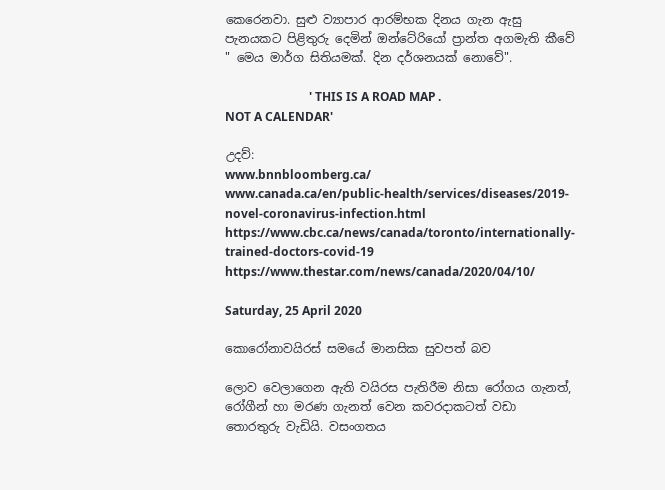කෙරෙනවා. සුළු ව්‍යාපාර ආරම්භක දිනය ගැන ඇසු පැනයකට පිළිතුරු දෙමින් ඔන්ටේරියෝ ප්‍රාන්ත අගමැති කීවේ " මෙය මාර්ග සිතියමක්. දින දර්ශනයක් නොවේ".

                            ' THIS IS A ROAD MAP .  NOT A CALENDAR'

උදව්:
www.bnnbloomberg.ca/
www.canada.ca/en/public-health/services/diseases/2019-novel-coronavirus-infection.html
https://www.cbc.ca/news/canada/toronto/internationally-trained-doctors-covid-19
https://www.thestar.com/news/canada/2020/04/10/

Saturday, 25 April 2020

කොරෝනාවයිරස් සමයේ මානසික සුවපත් බව

ලොව වෙලාගෙන ඇති වයිරස පැතිරීම නිසා රෝගය ගැනත්, රෝගීන් හා මරණ ගැනත් වෙන කවරදාකටත් වඩා තොරතුරු වැඩියි. වසංගතය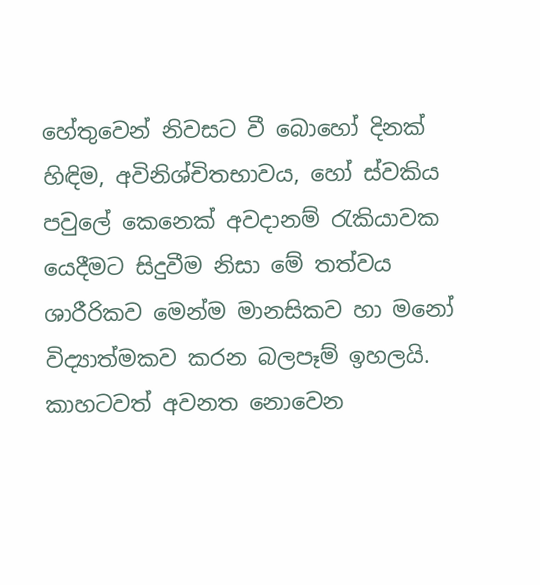හේතුවෙන් නිවසට වී බොහෝ දිනක් හිඳිම, අවිනිශ්චිතභාවය, හෝ ස්වකිය පවුලේ කෙනෙක් අවදානම් රැකියාවක යෙදීමට සිදුවීම නිසා මේ තත්වය ශාරීරිකව මෙන්ම මානසිකව හා මනෝ විද්‍යාත්මකව කරන බලපෑම් ඉහලයි.  කාහටවත් අවනත නොවෙන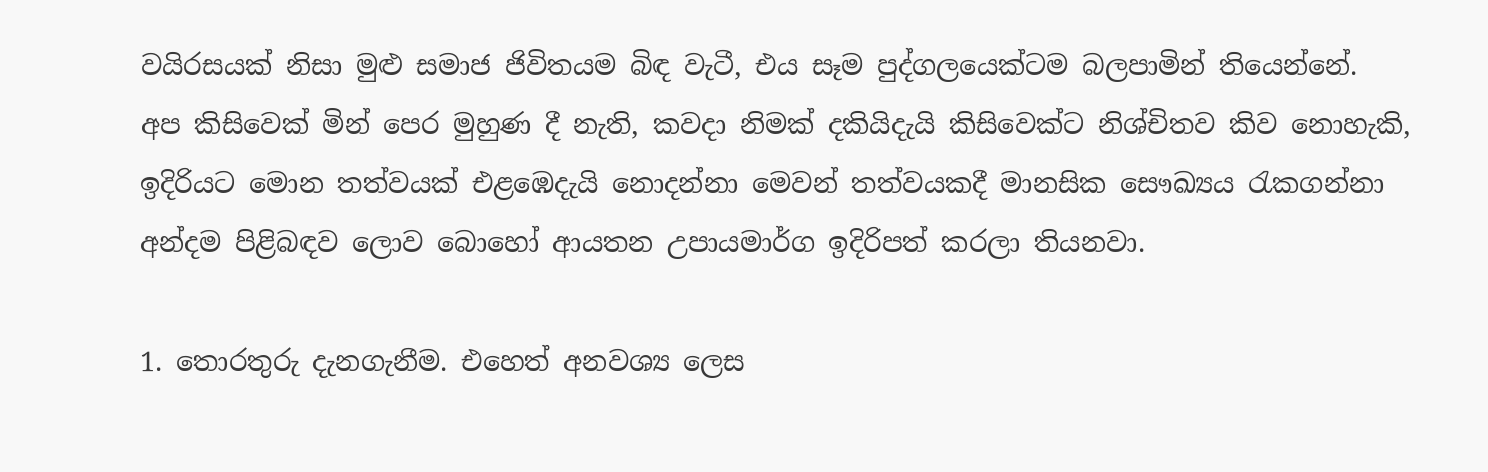වයිරසයක් නිසා මුළු සමාජ ජිවිතයම බිඳ වැටී, එය සෑම පුද්ගලයෙක්ටම බලපාමින් තියෙන්නේ.
අප කිසිවෙක් මින් පෙර මුහුණ දී නැති, කවදා නිමක් දකියිදැයි කිසිවෙක්ට නිශ්චිතව කිව නොහැකි, ඉදිරියට මොන තත්වයක් එළඹෙදැයි නොදන්නා මෙවන් තත්වයකදී මානසික සෞඛ්‍යය රැකගන්නා අන්දම පිළිබඳව ලොව බොහෝ ආයතන උපායමාර්ග ඉදිරිපත් කරලා තියනවා.

1. තොරතුරු දැනගැනීම. එහෙත් අනවශ්‍ය ලෙස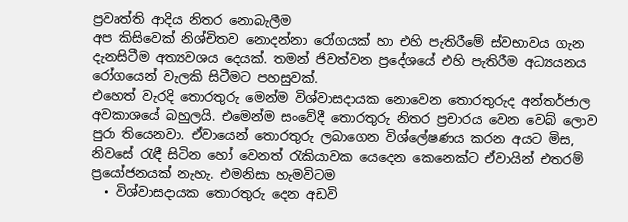ප්‍රවෘත්ති ආදිය නිතර නොබැලීම
අප කිසිවෙක් නිශ්චිතව නොදන්නා රෝගයක් හා එහි පැතිරීමේ ස්වභාවය ගැන දැනසිටීම අත්‍යවශය දෙයක්. තමන් ජිවත්වන ප්‍රදේශයේ එහි පැතිරීම අධ්‍යයනය රෝගයෙන් වැලකි සිටීමට පහසුවක්.
එහෙත් වැරදි තොරතුරු මෙන්ම විශ්වාසදායක නොවෙන තොරතුරුද අන්තර්ජාල අවකාශයේ බහුලයි. එමෙන්ම සංවේදී තොරතුරු නිතර ප්‍රචාරය වෙන වෙබ් ලොව පුරා තියෙනවා. ඒවායෙන් තොරතුරු ලබාගෙන විශ්ලේෂණය කරන අයට මිස, නිවසේ රැඳී සිටින හෝ වෙනත් රැකියාවක යෙදෙන කෙනෙක්ට ඒවායින් එතරම් ප්‍රයෝජනයක් නැහැ. එමනිසා හැමවිටම
  • විශ්වාසදායක තොරතුරු දෙන අඩවි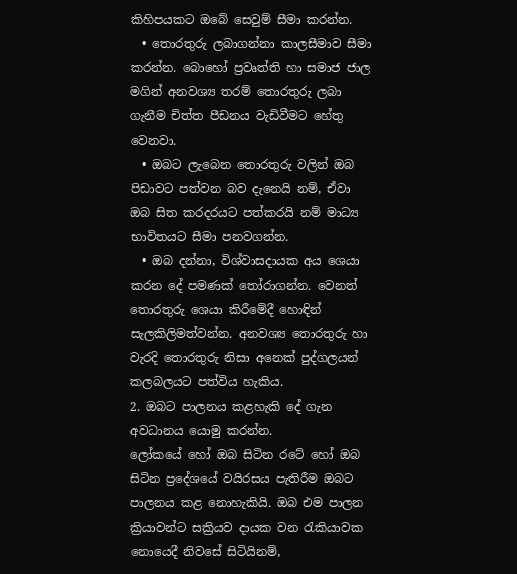කිහිපයකට ඔබේ සෙවුම් සීමා කරන්න.
  • තොරතුරු ලබාගන්නා කාලසීමාව සීමා කරන්න. බොහෝ ප්‍රවෘත්ති හා සමාජ ජාල මගින් අනවශ්‍ය තරම් තොරතුරු ලබා ගැනීම චිත්ත පීඩනය වැඩිවීමට හේතු වෙනවා.
  • ඔබට ලැබෙන තොරතුරු වලින් ඔබ පිඩාවට පත්වන බව දැනෙයි නම්, ඒවා ඔබ සිත කරදරයට පත්කරයි නම් මාධ්‍ය භාවිතයට සීමා පනවගන්න.
  • ඔබ දන්නා, විශ්වාසදායක අය ශෙයා කරන දේ පමණක් තෝරාගන්න. වෙනත් තොරතුරු ශෙයා කිරීමේදී හොඳින් සැලකිලිමත්වන්න. අනවශ්‍ය තොරතුරු හා වැරදි තොරතුරු නිසා අනෙක් පුද්ගලයන් කලබලයට පත්විය හැකිය.
2. ඔබට පාලනය කළහැකි දේ ගැන අවධානය යොමු කරන්න.
ලෝකයේ හෝ ඔබ සිටින රටේ හෝ ඔබ සිටින ප්‍රදේශයේ වයිරසය පැතිරීම ඔබට පාලනය කළ නොහැකියි. ඔබ එම පාලන ක්‍රියාවන්ට සක්‍රියව දායක වන රැකියාවක නොයෙදී නිවසේ සිටියිනම්,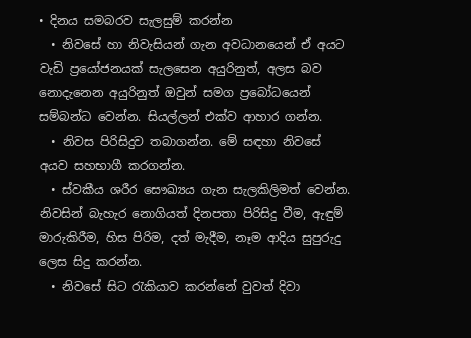• දිනය සමබරව සැලසුම් කරන්න
  • නිවසේ හා නිවැසියන් ගැන අවධානයෙන් ඒ අයට වැඩි ප්‍රයෝජනයක් සැලසෙන අයුරිනුත්, අලස බව නොදැනෙන අයුරිනුත් ඔවුන් සමග ප්‍රබෝධයෙන් සම්බන්ධ වෙන්න. සියල්ලන් එක්ව ආහාර ගන්න.
  • නිවස පිරිසිදුව තබාගන්න. මේ සඳහා නිවසේ අයව සහභාගී කරගන්න.
  • ස්වකීය ශරීර සෞඛ්‍යය ගැන සැලකිලිමත් වෙන්න. නිවසින් බැහැර නොගියත් දිනපතා පිරිසිදු වීම, ඇඳුම් මාරුකිරීම, හිස පිරිම, දත් මැදීම, නෑම ආදිය සුපුරුදු ලෙස සිදු කරන්න.
  • නිවසේ සිට රැකියාව කරන්නේ වුවත් දිවා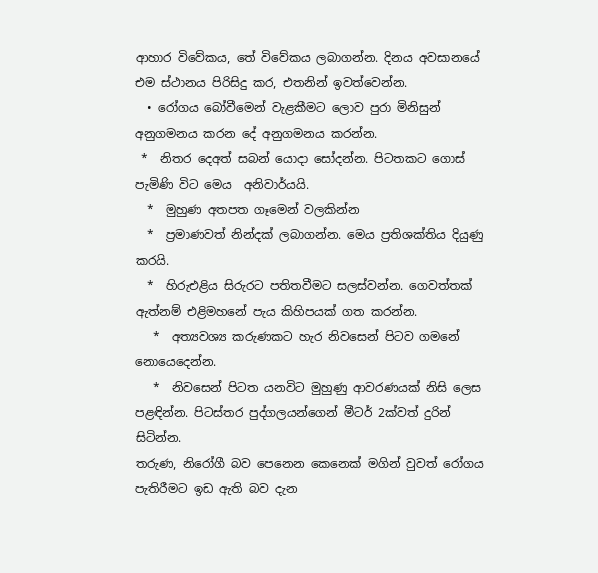ආහාර විවේකය, තේ විවේකය ලබාගන්න. දිනය අවසානයේ එම ස්ථානය පිරිසිදු කර, එතනින් ඉවත්වෙන්න.
  • රෝගය බෝවීමෙන් වැළකීමට ලොව පුරා මිනිසුන් අනුගමනය කරන දේ අනුගමනය කරන්න.
 *  නිතර දෙඅත් සබන් යොදා සෝදන්න. පිටතකට ගොස් පැමිණි විට මෙය  අනිවාර්යයි.
  *  මුහුණ අතපත ගෑමෙන් වලකින්න
  *  ප්‍රමාණවත් නින්දක් ලබාගන්න. මෙය ප්‍රතිශක්තිය දියුණු කරයි.
  *  හිරුඑළිය සිරුරට පතිතවීමට සලස්වන්න. ගෙවත්තක් ඇත්නම් එළිමහනේ පැය කිහිපයක් ගත කරන්න.
   *  අත්‍යවශ්‍ය කරුණකට හැර නිවසෙන් පිටව ගමනේ නොයෙදෙන්න.
   *  නිවසෙන් පිටත යනවිට මුහුණු ආවරණයක් නිසි ලෙස පළඳින්න. පිටස්තර පුද්ගලයන්ගෙන් මීටර් 2ක්වත් දුරින් සිටින්න.
තරුණ, නිරෝගී බව පෙනෙන කෙනෙක් මගින් වුවත් රෝගය පැතිරීමට ඉඩ ඇති බව දැන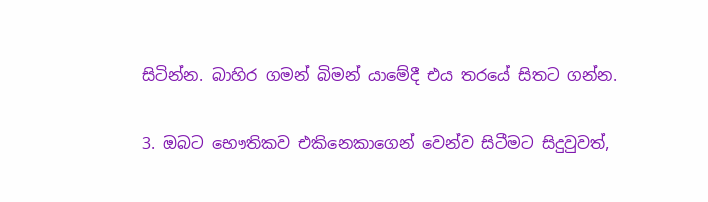සිටින්න. බාහිර ගමන් බිමන් යාමේදී එය තරයේ සිතට ගන්න.

3. ඔබට භෞතිකව එකිනෙකාගෙන් වෙන්ව සිටීමට සිදුවුවත්,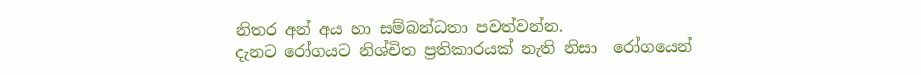නිතර අන් අය හා සම්බන්ධතා පවත්වන්න.
දැනට රෝගයට නිශ්චිත ප්‍රතිකාරයක් නැති නිසා  රෝගයෙන්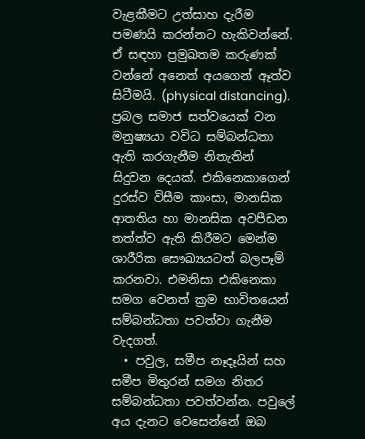වැළකීමට උත්සාහ දැරීම පමණයි කරන්නට හැකිවන්නේ. ඒ සඳහා ප්‍රමුඛතම කරුණක් වන්නේ අනෙත් අයගෙන් ඈත්ව සිටීමයි. (physical distancing). ප්‍රබල සමාජ සත්වයෙක් වන මනුෂ්‍යයා වවිධ සම්බන්ධතා ඇති කරගැනීම නිතැතින් සිදුවන දෙයක්. එකිනෙකාගෙන් දුරස්ව විසීම කාංසා, මානසික ආතතිය හා මානසික අවපීඩන තත්ත්ව ඇති කිරීමට මෙන්ම ශාරීරික සෞඛ්‍යයටත් බලපෑම් කරනවා. එමනිසා එකිනෙකා සමග වෙනත් ක්‍රම භාවිතයෙන් සම්බන්ධතා පවත්වා ගැනීම වැදගත්.
  • පවුල, සමීප නෑදෑයින් සහ සමීප මිතුරන් සමග නිතර සම්බන්ධතා පවත්වන්න. පවුලේ අය දැනට වෙසෙන්නේ ඔබ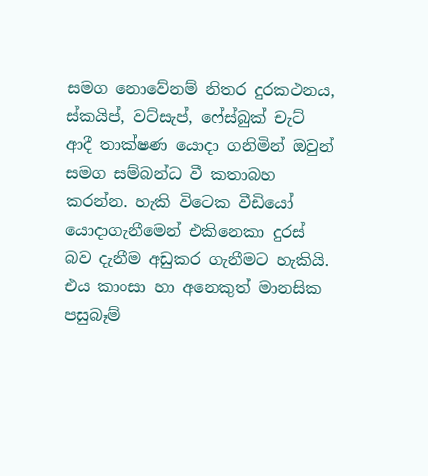සමග නොවේනම් නිතර දුරකථනය, ස්කයිප්, වට්සැප්, ෆේස්බුක් චැට් ආදී තාක්ෂණ යොදා ගනිමින් ඔවුන් සමග සම්බන්ධ වී කතාබහ කරන්න. හැකි විටෙක වීඩියෝ යොදාගැනීමෙන් එකිනෙකා දුරස් බව දැනීම අඩුකර ගැනීමට හැකියි. එය කාංසා හා අනෙකුත් මානසික පසුබෑම්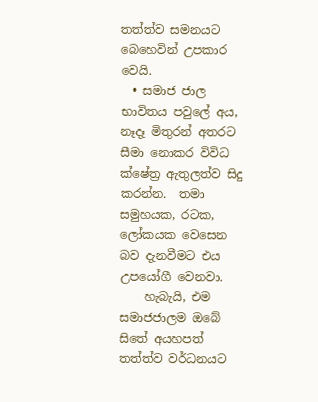තත්ත්ව සමනයට බෙහෙවින් උපකාර වෙයි.
  • සමාජ ජාල භාවිතය පවුලේ අය, නෑදෑ මිතුරන් අතරට සීමා නොකර විවිධ ක්ෂේත්‍ර ඇතුලත්ව සිදු කරන්න.  තමා සමුහයක, රටක, ලෝකයක වෙසෙන බව දැනවීමට එය උපයෝගී වෙනවා.
    හැබැයි, එම සමාජජාලම ඔබේ සිතේ අයහපත් තත්ත්ව වර්ධනයට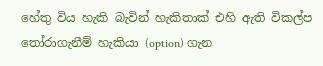හේතු විය හැකි බැවින් හැකිතාක් එහි ඇති විකල්ප තෝරාගැනීම් හැකියා (option) ගැන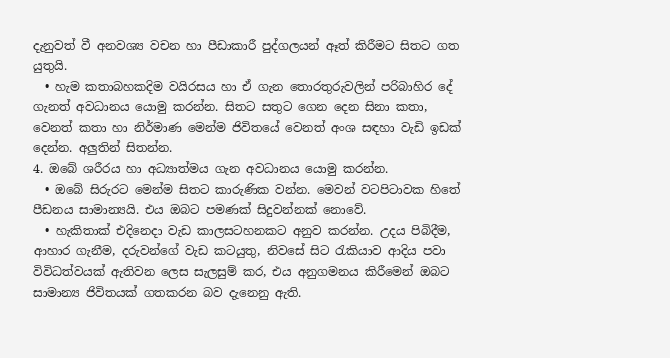දැනුවත් වී අනවශ්‍ය වචන හා පීඩාකාරී පුද්ගලයන් ඈත් කිරීමට සිතට ගත යුතුයි.
  • හැම කතාබහකදිම වයිරසය හා ඒ ගැන තොරතුරුවලින් පරිබාහිර දේ ගැනත් අවධානය යොමු කරන්න. සිතට සතුට ගෙන දෙන සිනා කතා, වෙනත් කතා හා නිර්මාණ මෙන්ම ජිවිතයේ වෙනත් අංශ සඳහා වැඩි ඉඩක් දෙන්න. අලුතින් සිතන්න.
4. ඔබේ ශරීරය හා අධ්‍යාත්මය ගැන අවධානය යොමු කරන්න.
  • ඔබේ සිරුරට මෙන්ම සිතට කාරුණික වන්න. මෙවන් වටපිටාවක හිතේ පීඩනය සාමාන්‍යයි. එය ඔබට පමණක් සිදුවන්නක් නොවේ.
  • හැකිතාක් එදිනෙදා වැඩ කාලසටහනකට අනුව කරන්න. උදය පිබිදීම, ආහාර ගැනීම, දරුවන්ගේ වැඩ කටයුතු, නිවසේ සිට රැකියාව ආදිය පවා විවිධත්වයක් ඇතිවන ලෙස සැලසුම් කර, එය අනුගමනය කිරීමෙන් ඔබට සාමාන්‍ය ජිවිතයක් ගතකරන බව දැනෙනු ඇති.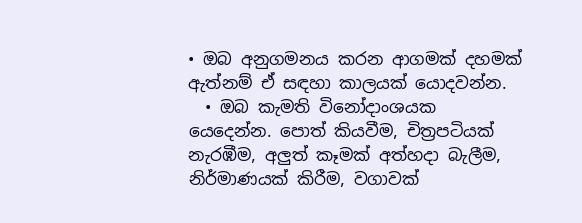• ඔබ අනුගමනය කරන ආගමක් දහමක් ඇත්නම් ඒ සඳහා කාලයක් යොදවන්න.
  • ඔබ කැමති විනෝදාංශයක යෙදෙන්න. පොත් කියවීම, චිත්‍රපටියක් නැරඹීම, අලුත් කෑමක් අත්හදා බැලීම, නිර්මාණයක් කිරීම, වගාවක්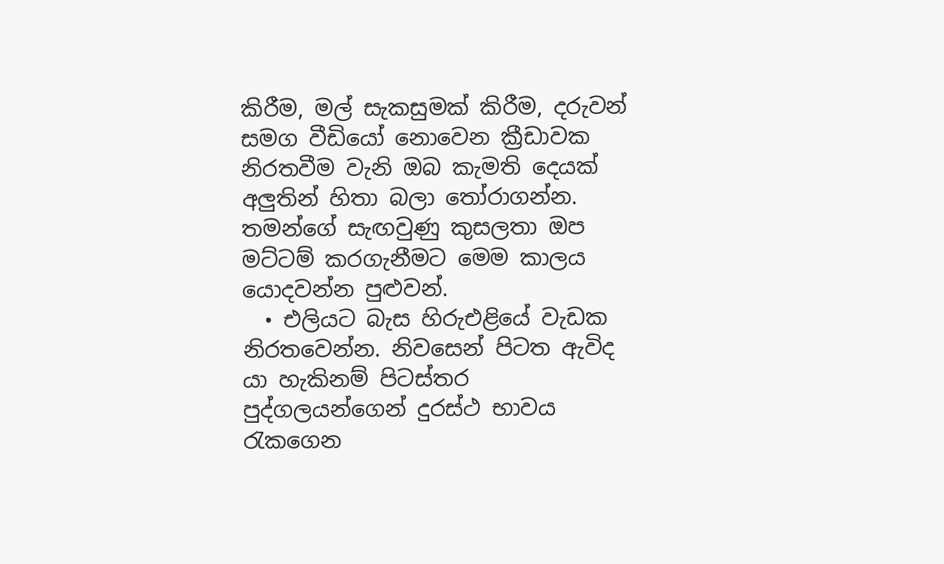කිරීම, මල් සැකසුමක් කිරීම, දරුවන් සමග වීඩියෝ නොවෙන ක්‍රීඩාවක නිරතවීම වැනි ඔබ කැමති දෙයක් අලුතින් හිතා බලා තෝරාගන්න. තමන්ගේ සැඟවුණු කුසලතා ඔප මට්ටම් කරගැනීමට මෙම කාලය යොදවන්න පුළුවන්.
  • එලියට බැස හිරුඑළියේ වැඩක නිරතවෙන්න. නිවසෙන් පිටත ඇවිද යා හැකිනම් පිටස්තර පුද්ගලයන්ගෙන් දුරස්ථ භාවය රැකගෙන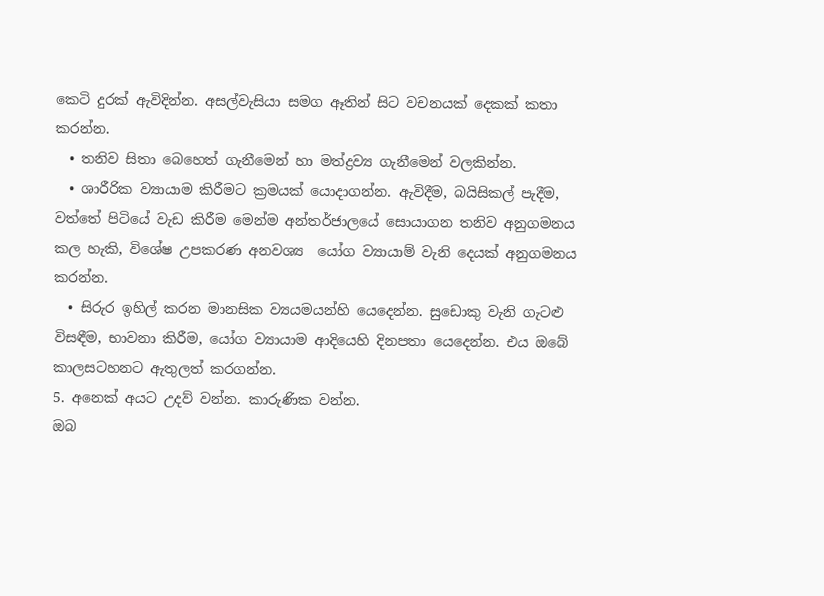කෙටි දුරක් ඇවිදින්න. අසල්වැසියා සමග ඈතින් සිට වචනයක් දෙකක් කතා කරන්න.
  • තනිව සිතා බෙහෙත් ගැනීමෙන් හා මත්ද්‍රව්‍ය ගැනීමෙන් වලකින්න.
  • ශාරීරික ව්‍යායාම කිරීමට ක්‍රමයක් යොදාගන්න. ඇවිදීම, බයිසිකල් පැදීම, වත්තේ පිටියේ වැඩ කිරීම මෙන්ම අන්තර්ජාලයේ සොයාගන තනිව අනුගමනය කල හැකි, විශේෂ උපකරණ අනවශ්‍ය  යෝග ව්‍යායාම් වැනි දෙයක් අනුගමනය කරන්න.
  • සිරුර ඉහිල් කරන මානසික ව්‍යයමයන්හි යෙදෙන්න. සුඩොකු වැනි ගැටළු විසඳීම, භාවනා කිරීම, යෝග ව්‍යායාම ආදියෙහි දිනපතා යෙදෙන්න. එය ඔබේ කාලසටහනට ඇතුලත් කරගන්න.
5. අනෙක් අයට උදව් වන්න. කාරුණික වන්න.
ඔබ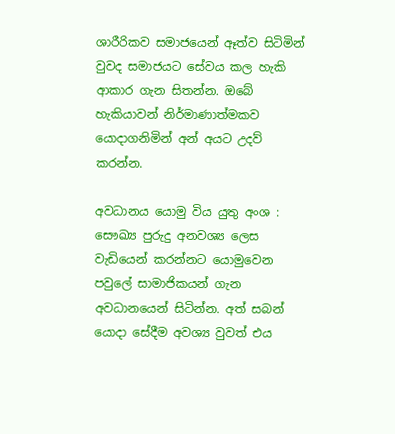ශාරීරිකව සමාජයෙන් ඈත්ව සිටිමින් වුවද සමාජයට සේවය කල හැකි ආකාර ගැන සිතන්න. ඔබේ හැකියාවන් නිර්මාණාත්මකව යොදාගනිමින් අන් අයට උදව් කරන්න.

අවධානය යොමු විය යුතු අංශ :
සෞඛ්‍ය පුරුදු අනවශ්‍ය ලෙස වැඩියෙන් කරන්නට යොමුවෙන පවුලේ සාමාජිකයන් ගැන අවධානයෙන් සිටින්න. අත් සබන් යොදා සේදීම අවශ්‍ය වුවත් එය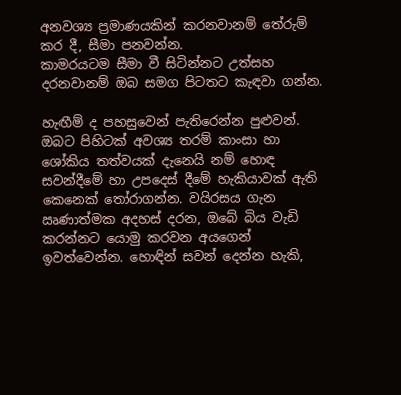අනවශ්‍ය ප්‍රමාණයකින් කරනවානම් තේරුම් කර දී, සීමා පනවන්න.
කාමරයටම සීමා වී සිටින්නට උත්සහ දරනවානම් ඔබ සමග පිටතට කැඳවා ගන්න.

හැඟීම් ද පහසුවෙන් පැතිරෙන්න පුළුවන්. ඔබට පිහිටක් අවශ්‍ය තරම් කාංසා හා ශෝකිය තත්වයක් දැනෙයි නම් හොඳ සවන්දීමේ හා උපදෙස් දීමේ හැකියාවක් ඇති කෙනෙක් තෝරාගන්න. වයිරසය ගැන ඍණාත්මක අදහස් දරන, ඔබේ බිය වැඩි කරන්නට යොමු කරවන අයගෙන් ඉවත්වෙන්න. හොඳින් සවන් දෙන්න හැකි,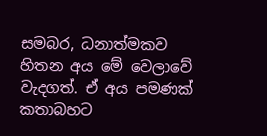සමබර, ධනාත්මකව හිතන අය මේ වෙලාවේ වැදගත්. ඒ අය පමණක් කතාබහට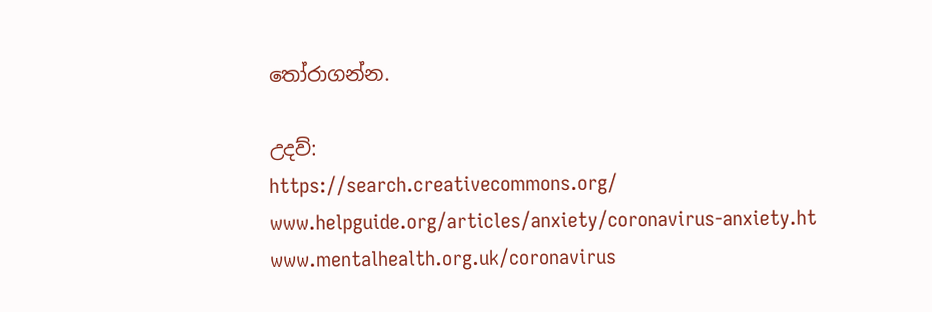තෝරාගන්න.

උදව්:
https://search.creativecommons.org/
www.helpguide.org/articles/anxiety/coronavirus-anxiety.ht
www.mentalhealth.org.uk/coronavirus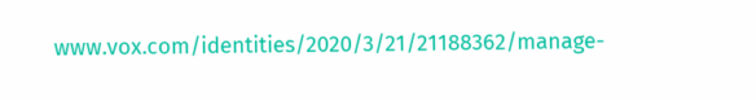www.vox.com/identities/2020/3/21/21188362/manage-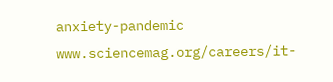anxiety-pandemic
www.sciencemag.org/careers/it-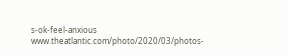s-ok-feel-anxious
www.theatlantic.com/photo/2020/03/photos-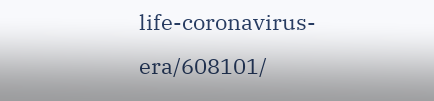life-coronavirus-era/608101/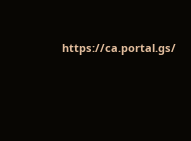https://ca.portal.gs/